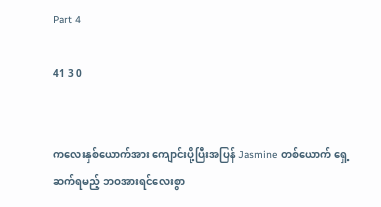Part 4

41 3 0


ကလေးနှစ်ယောက်အား ကျောင်းပို့ပြီးအပြန် Jasmine တစ်ယောက် ရှေ့ဆက်ရမည့် ဘဝအားရင်လေးစွာ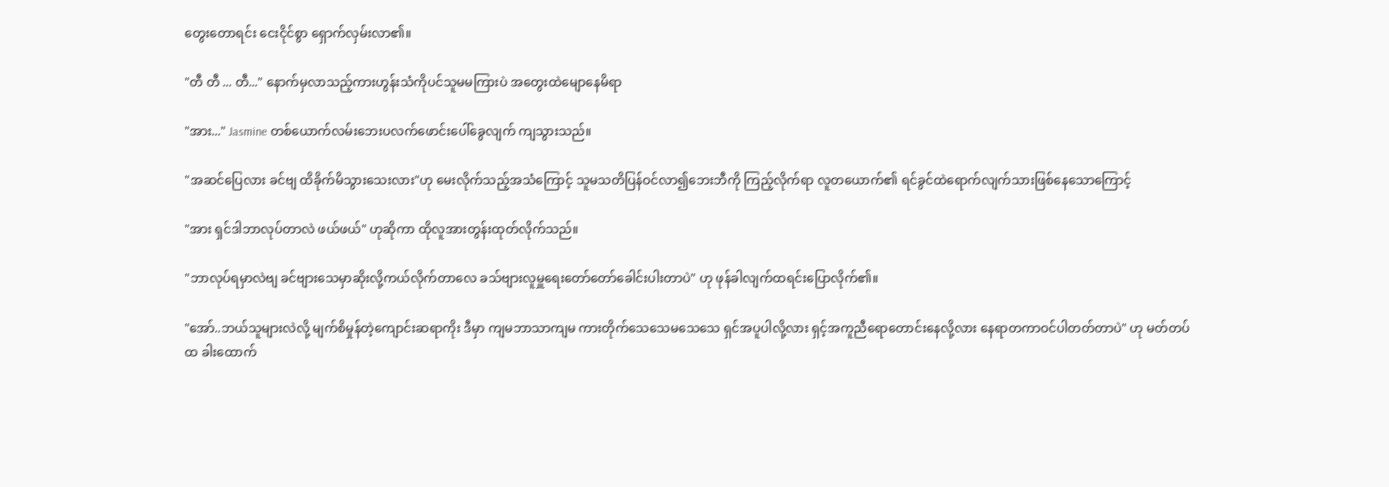တွေးတောရင်း ငေးငိုင်စွာ ရှောက်လှမ်းလာ၏။

"တီ တီ ... တီ..." နောက်မှလာသည့်ကားဟွန်းသံကိုပင်သူမမကြားပဲ အတွေးထဲမျောနေမိရာ

"အား..." Jasmine တစ်ယောက်လမ်းဘေးပလက်ဖောင်းပေါ်ခွေလျက် ကျသွားသည်။

"အဆင်ပြေလား ခင်ဗျ ထိခိုက်မိသွားသေးလား"ဟု မေးလိုက်သည့်အသံကြောင့် သူမသတိပြန်ဝင်လာ၍ဘေးဘီကို ကြည့်လိုက်ရာ လူတယောက်၏ ရင်ခွင်ထဲရောက်လျက်သားဖြစ်နေသောကြောင့်

"အား ရှင်ဒါဘာလုပ်တာလဲ ဖယ်ဖယ်" ဟုဆိုကာ ထိုလူအားတွန်းထုတ်လိုက်သည်။

"ဘာလုပ်ရမှာလဲဗျ ခင်ဗျားသေမှာဆိုးလို့ကယ်လိုက်တာလေ ခသ်ဗျားလူမှူရေးတော်တော်ခေါင်းပါးတာပဲ" ဟု ဖုန်ခါလျက်ထရင်းပြောလိုက်၏။

"အော်..ဘယ်သူများလဲလို့ မျက်စိမှုန်တဲ့ကျောင်းဆရာကိုး ဒီမှာ ကျမဘာသာကျမ ကားတိုက်သေသေမသေသေ ရှင်အပူပါလို့လား ရှင့်အကူညီရောတောင်းနေလို့လား နေရာတကာဝင်ပါတတ်တာပဲ" ဟု မတ်တပ်ထ ခါးထောက်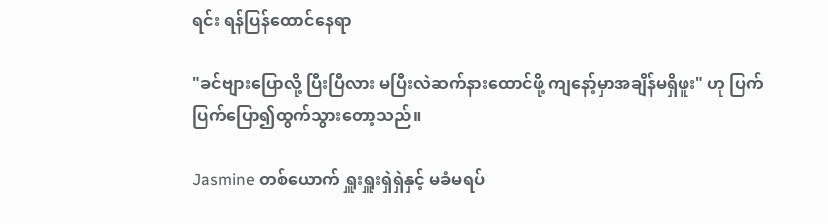ရင်း ရန်ပြန်ထောင်နေရာ

"ခင်ဗျားပြောလို့ ပြီးပြီလား မပြီးလဲဆက်နားထောင်ဖို့ ကျနော့်မှာအချိန်မရှိဖူး" ဟု ပြက်ပြက်ပြော၍ထွက်သွားတော့သည်။

Jasmine တစ်ယောက် ရှူးရှူးရှဲရှဲနှင့် မခံမရပ်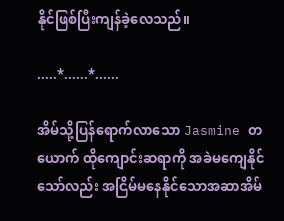နိုင်ဖြစ်ပြီးကျန်ခဲ့လေသည်။

.....*......*......

အိမ်သို့ပြန်ရောက်လာသော Jasmine တယောက် ထိုကျောင်းဆရာကို အခဲမကျေနိုင်သော်လည်း အငြိမ်မနေနိုင်သောအဆာအိမ်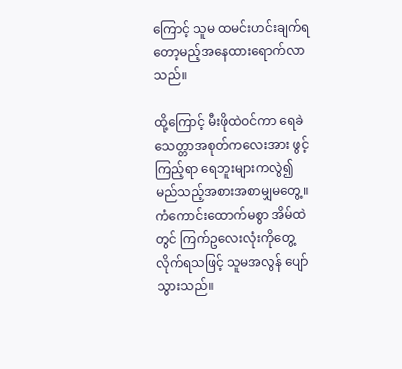ကြောင့် သူမ ထမင်းဟင်းချက်ရတော့မည့်အနေထားရောက်လာသည်။

ထို့ကြောင့် မီးဖိုထဲဝင်ကာ ရေခဲသေတ္တာအစုတ်ကလေးအား ဖွင့်ကြည့်ရာ ရေဘူးများကလွဲ၍မည်သည့်အစားအစာမျှမတွေ့။
ကံကောင်းထောက်မစွာ အိမ်ထဲတွင် ကြက်ဥလေးလုံးကိုတွေ့လိုက်ရသဖြင့် သူမအလွန် ပျော်သွားသည်။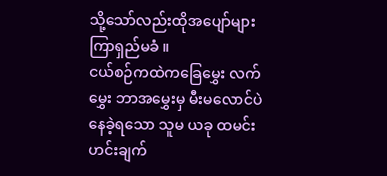သို့သော်လည်းထိုအပျော်များ ကြာရှည်မခံ ။
ငယ်စဉ်ကထဲကခြေမွှေး လက်မွှေး ဘာအမွှေးမှ မီးမလောင်ပဲ နေခဲ့ရသော သူမ ယခု ထမင်းဟင်းချက်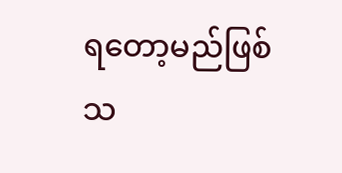ရတော့မည်ဖြစ်သ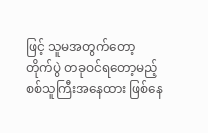ဖြင့် သူမအတွက်တော့ တိုက်ပွဲ တခုဝင်ရတော့မည့် စစ်သူကြီးအနေထား ဖြစ်နေ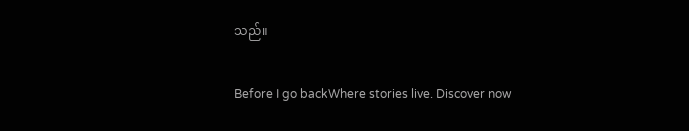သည်။

Before I go backWhere stories live. Discover now